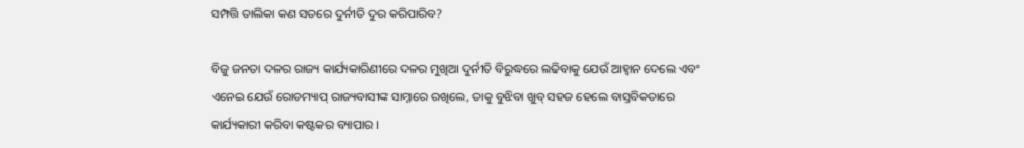ସମ୍ପତ୍ତି ତାଲିକା କଣ ସତରେ ଦୁର୍ନୀତି ଦୁର କରିପାରିବ?

ବିଜୁ ଜନତା ଦଳର ରାଜ୍ୟ କାର୍ଯ୍ୟକାରିଣୀରେ ଦଳର ମୁଖିଆ ଦୁର୍ନୀତି ବିରୁଦ୍ଧରେ ଲଢିବାକୁ ଯେଉଁ ଆହ୍ୱାନ ଦେଲେ ଏବଂ ଏନେଇ ଯେଉଁ ରୋଡମ୍ୟାପ୍ ରାଜ୍ୟବାସୀଙ୍କ ସାମ୍ନାରେ ରଖିଲେ, ତାକୁ ବୁଝିବା ଖୁବ୍ ସହଜ ହେଲେ ବାସ୍ତବିକତାରେ କାର୍ଯ୍ୟକାରୀ କରିବା କଷ୍ଟକର ବ୍ୟାପାର ।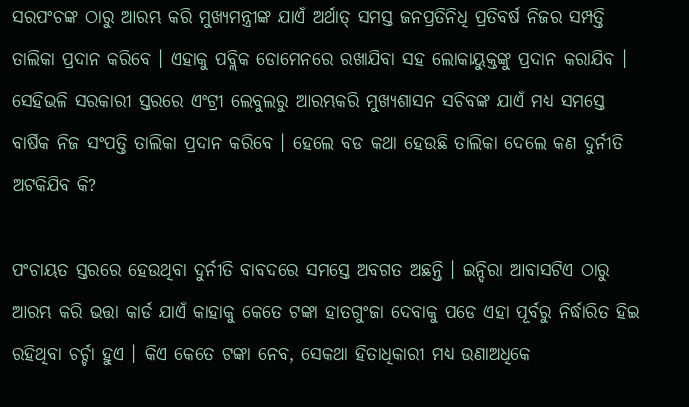ସରପଂଚଙ୍କ ଠାରୁ ଆରମ୍ଭ କରି ମୁଖ୍ୟମନ୍ତ୍ରୀଙ୍କ ଯାଏଁ ଅର୍ଥାତ୍ ସମସ୍ତ ଜନପ୍ରତିନିଧି ପ୍ରତିବର୍ଷ ନିଜର ସମ୍ପତ୍ତି ତାଲିକା ପ୍ରଦାନ କରିବେ । ଏହାକୁ ପବ୍ଲିକ ଡୋମେନରେ ରଖାଯିବା ସହ ଲୋକାୟୁକ୍ତଙ୍କୁ ପ୍ରଦାନ କରାଯିବ । ସେହିଭଳି ସରକାରୀ ସ୍ତରରେ ଏଂଟ୍ରୀ ଲେବୁଲରୁ ଆରମ୍ଭକରି ମୁଖ୍ୟଶାସନ ସଚିବଙ୍କ ଯାଏଁ ମଧ୍ୟ ସମସ୍ତେ ବାର୍ଷିକ ନିଜ ସଂପତ୍ତି ତାଲିକା ପ୍ରଦାନ କରିବେ । ହେଲେ ବଡ କଥା ହେଉଛି ତାଲିକା ଦେଲେ କଣ ଦୁର୍ନୀତି ଅଟକିଯିବ କି?

ପଂଚାୟତ ସ୍ତରରେ ହେଉଥିବା ଦୁର୍ନୀତି ବାବଦରେ ସମସ୍ତେ ଅବଗତ ଅଛନ୍ତି । ଇନ୍ଦିରା ଆବାସଟିଏ ଠାରୁ ଆରମ୍ଭ କରି ଭତ୍ତା କାର୍ଡ ଯାଏଁ କାହାକୁ କେତେ ଟଙ୍କା ହାତଗୁଂଜା ଦେବାକୁ ପଡେ ଏହା ପୂର୍ବରୁ ନିର୍ଦ୍ଧାରିତ ହିଇ ରହିଥିବା ଚର୍ଚ୍ଚା ହୁଏ । କିଏ କେତେ ଟଙ୍କା ନେବ, ସେକଥା ହିତାଧିକାରୀ ମଧ୍ୟ ଉଣାଅଧିକେ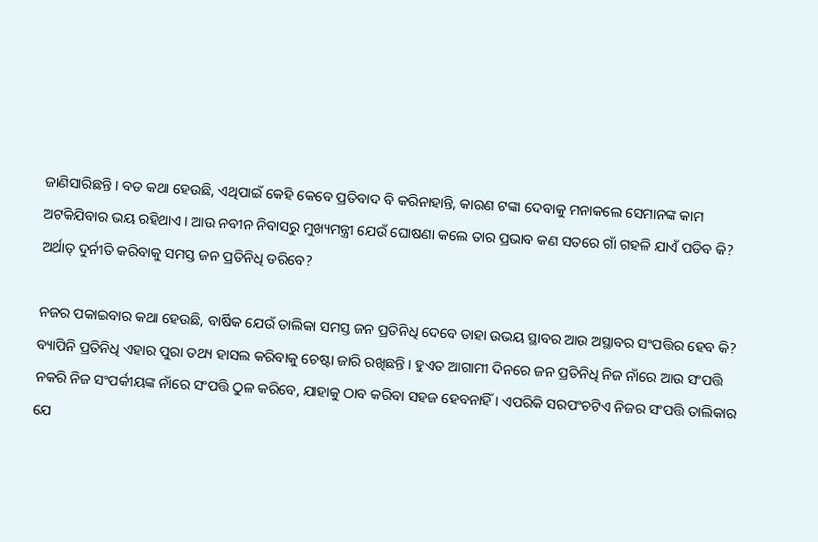ଜାଣିସାରିଛନ୍ତି । ବଡ କଥା ହେଉଛି, ଏଥିପାଇଁ କେହି କେବେ ପ୍ରତିବାଦ ବି କରିନାହାନ୍ତି, କାରଣ ଟଙ୍କା ଦେବାକୁ ମନାକଲେ ସେମାନଙ୍କ କାମ ଅଟକିଯିବାର ଭୟ ରହିଥାଏ । ଆଉ ନବୀନ ନିବାସରୁ ମୁଖ୍ୟମନ୍ତ୍ରୀ ଯେଉଁ ଘୋଷଣା କଲେ ତାର ପ୍ରଭାବ କଣ ସତରେ ଗାଁ ଗହଳି ଯାଏଁ ପଡିବ କି? ଅର୍ଥାତ୍ ଦୁର୍ନୀତି କରିବାକୁ ସମସ୍ତ ଜନ ପ୍ରତିନିଧି ଡରିବେ?

ନଜର ପକାଇବାର କଥା ହେଉଛି, ବାର୍ଷିକ ଯେଉଁ ତାଲିକା ସମସ୍ତ ଜନ ପ୍ରତିନିଧି ଦେବେ ତାହା ଉଭୟ ସ୍ଥାବର ଆଉ ଅସ୍ଥାବର ସଂପତ୍ତିର ହେବ କି? ବ୍ୟାପିନି ପ୍ରତିନିଧି ଏହାର ପୁରା ତଥ୍ୟ ହାସଲ କରିବାକୁ ଚେଷ୍ଟା ଜାରି ରଖିଛନ୍ତି । ହୁଏତ ଆଗାମୀ ଦିନରେ ଜନ ପ୍ରତିନିଧି ନିଜ ନାଁରେ ଆଉ ସଂପତ୍ତି ନକରି ନିଜ ସଂପର୍କୀୟଙ୍କ ନାଁରେ ସଂପତ୍ତି ଠୁଳ କରିବେ, ଯାହାକୁ ଠାବ କରିବା ସହଜ ହେବନାହିଁ । ଏପରିକି ସରପଂଚଟିଏ ନିଜର ସଂପତ୍ତି ତାଲିକାର ଯେ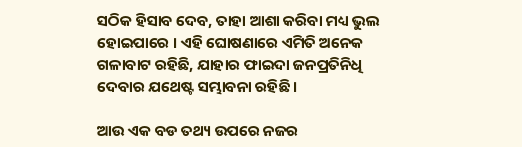ସଠିକ ହିସାବ ଦେବ, ତାହା ଆଶା କରିବା ମଧ୍ୟ ଭୁଲ ହୋଇପାରେ । ଏହି ଘୋଷଣାରେ ଏମିତି ଅନେକ ଗଳାବାଟ ରହିଛି, ଯାହାର ଫାଇଦା ଜନପ୍ରତିନିଧି ଦେବାର ଯଥେଷ୍ଟ ସମ୍ଭାବନା ରହିଛି ।

ଆଉ ଏକ ବଡ ତଥ୍ୟ ଉପରେ ନଜର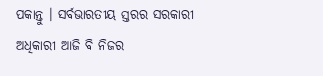ପକାନ୍ତୁ । ସର୍ବଭାରତୀୟ ସ୍ତରର ସରକାରୀ ଅଧିକାରୀ ଆଜି ବି ନିଜର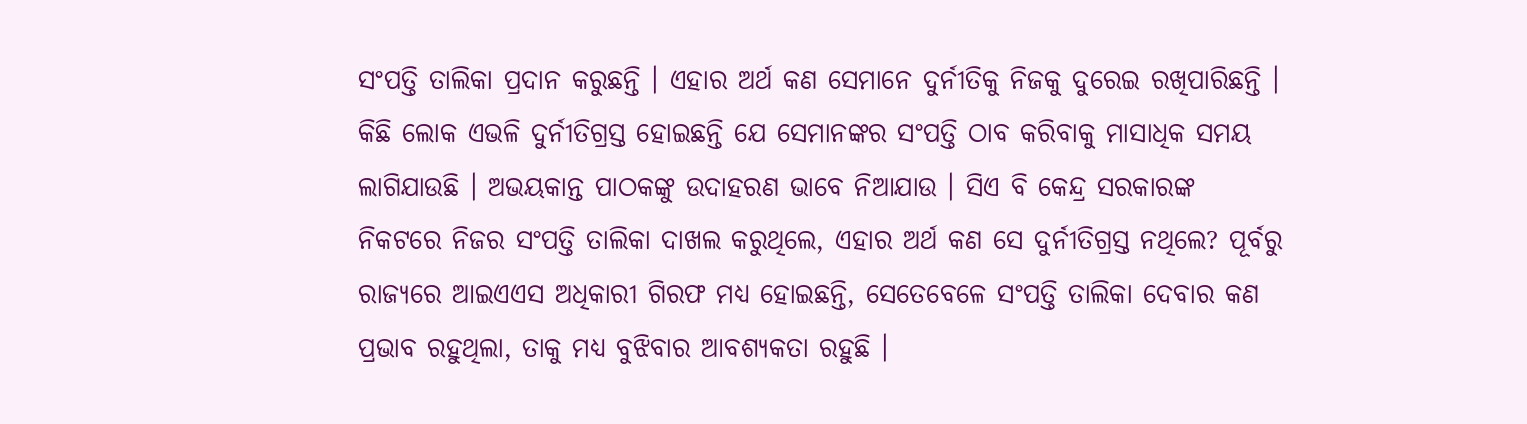ସଂପତ୍ତି ତାଲିକା ପ୍ରଦାନ କରୁଛନ୍ତି । ଏହାର ଅର୍ଥ କଣ ସେମାନେ ଦୁର୍ନୀତିକୁ ନିଜକୁ ଦୁରେଇ ରଖିପାରିଛନ୍ତି । କିଛି ଲୋକ ଏଭଳି ଦୁର୍ନୀତିଗ୍ରସ୍ତ ହୋଇଛନ୍ତି ଯେ ସେମାନଙ୍କର ସଂପତ୍ତି ଠାବ କରିବାକୁ ମାସାଧିକ ସମୟ ଲାଗିଯାଉଛି । ଅଭୟକାନ୍ତ ପାଠକଙ୍କୁ ଉଦାହରଣ ଭାବେ ନିଆଯାଉ । ସିଏ ବି କେନ୍ଦ୍ର ସରକାରଙ୍କ ନିକଟରେ ନିଜର ସଂପତ୍ତି ତାଲିକା ଦାଖଲ କରୁଥିଲେ, ଏହାର ଅର୍ଥ କଣ ସେ ଦୁର୍ନୀତିଗ୍ରସ୍ତ ନଥିଲେ? ପୂର୍ବରୁ ରାଜ୍ୟରେ ଆଇଏଏସ ଅଧିକାରୀ ଗିରଫ ମଧ୍ୟ ହୋଇଛନ୍ତି, ସେତେବେଳେ ସଂପତ୍ତି ତାଲିକା ଦେବାର କଣ ପ୍ରଭାବ ରହୁଥିଲା, ତାକୁ ମଧ୍ୟ ବୁଝିବାର ଆବଶ୍ୟକତା ରହୁଛି ।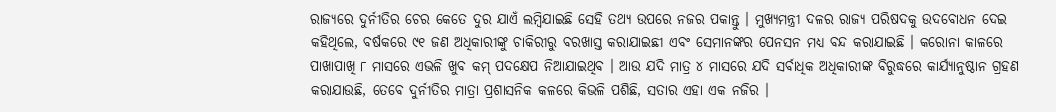ରାଜ୍ୟରେ ଦୁର୍ନୀତିର ଚେର କେତେ ଦୁର ଯାଏଁ ଲମ୍ବିଯାଇଛି ସେହି ତଥ୍ୟ ଉପରେ ନଜର ପକାନ୍ତୁ । ମୁଖ୍ୟମନ୍ତ୍ରୀ ଦଳର ରାଜ୍ୟ ପରିଷଦକୁ ଉଦବୋଧନ ଦେଇ କହିଥିଲେ, ବର୍ଷକରେ ୯୧ ଜଣ ଅଧିକାରୀଙ୍କୁ ଚାକିରୀରୁ ବରଖାସ୍ତ କରାଯାଇଛୀ ଏବଂ ସେମାନଙ୍କର ପେନସନ ମଧ୍ୟ ବନ୍ଦ କରାଯାଇଛି । କରୋନା କାଳରେ ପାଖାପାଖି ୮ ମାସରେ ଏଭଳି ଖୁବ କମ୍ ପଦକ୍ଷେପ ନିଆଯାଇଥିବ । ଆଉ ଯଦି ମାତ୍ର ୪ ମାସରେ ଯଦି ସର୍ବାଧିକ ଅଧିକାରୀଙ୍କ ବିରୁଦ୍ଧରେ କାର୍ଯ୍ୟାନୁଷ୍ଠାନ ଗ୍ରହଣ କରାଯାଉଛି, ତେବେ ଦୁର୍ନୀତିର ମାତ୍ରା ପ୍ରଶାସନିକ କଳରେ କିଭଳି ପଶିଛି, ସତାର ଏହା ଏକ ନଜିର ।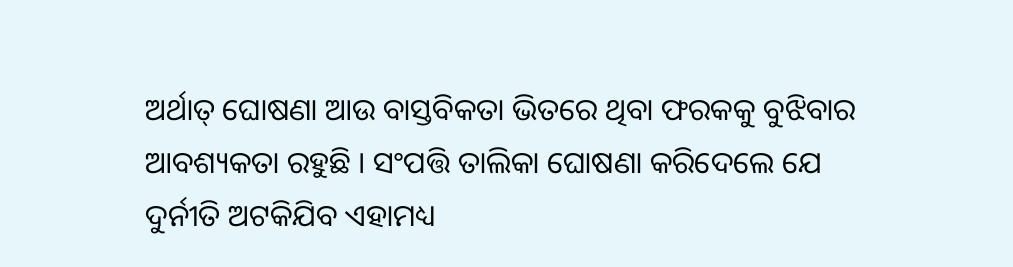ଅର୍ଥାତ୍ ଘୋଷଣା ଆଉ ବାସ୍ତବିକତା ଭିତରେ ଥିବା ଫରକକୁ ବୁଝିବାର ଆବଶ୍ୟକତା ରହୁଛି । ସଂପତ୍ତି ତାଲିକା ଘୋଷଣା କରିଦେଲେ ଯେ ଦୁର୍ନୀତି ଅଟକିଯିବ ଏହାମଧ୍ୟ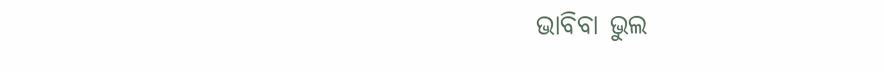ଭାବିବା ଭୁଲ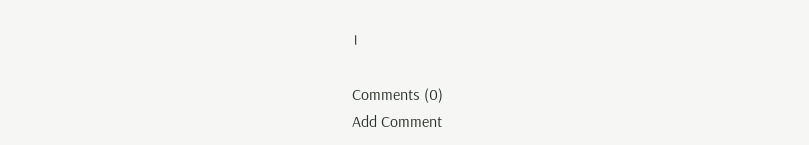।

Comments (0)
Add Comment